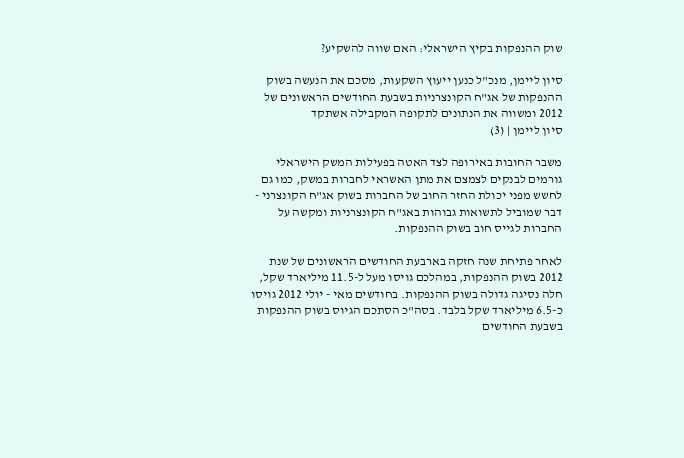שוק ההנפקות בקיץ הישראלי: האם שווה להשקיע?

סיון ליימן, מנכ"ל כנען ייעוץ השקעות, מסכם את הנעשה בשוק ההנפקות של אג"ח הקונצרניות בשבעת החודשים הראשונים של 2012 ומשווה את הנתונים לתקופה המקבילה אשתקד
סיון ליימן | (3)

משבר החובות באירופה לצד האטה בפעילות המשק הישראלי גורמים לבנקים לצמצם את מתן האשראי לחברות במשק, כמו גם לחשש מפני יכולת החזר החוב של החברות בשוק אג"ח הקונצרני - דבר שמוביל לתשואות גבוהות באג"ח הקונצרניות ומקשה על החברות לגייס חוב בשוק ההנפקות.

לאחר פתיחת שנה חזקה בארבעת החודשים הראשונים של שנת 2012 בשוק ההנפקות, במהלכם גויסו מעל ל-11.5 מיליארד שקל, חלה נסיגה גדולה בשוק ההנפקות. בחודשים מאי - יולי 2012 גויסו כ-6.5 מיליארד שקל בלבד. בסה"כ הסתכם הגיוס בשוק ההנפקות בשבעת החודשים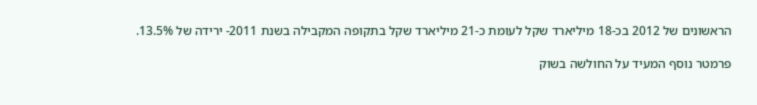הראשונים של 2012 בכ-18 מיליארד שקל לעומת כ-21 מיליארד שקל בתקופה המקבילה בשנת 2011- ירידה של 13.5%.

פרמטר נוסף המעיד על החולשה בשוק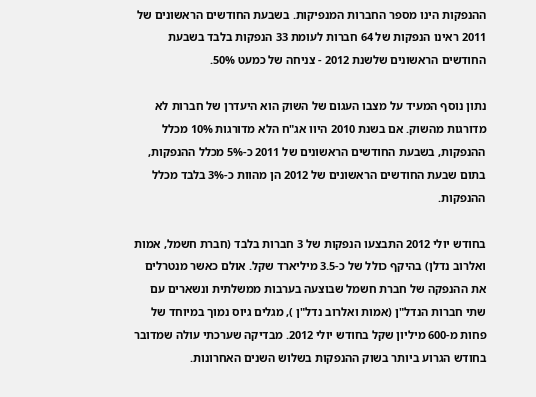ההנפקות הינו מספר החברות המנפיקות. בשבעת החודשים הראשונים של 2011 ראינו הנפקות של 64 חברות לעומת 33 הנפקות בלבד בשבעת החודשים הראשונים שלשנת 2012 - צניחה של כמעט 50%.

נתון נוסף המעיד על מצבו העגום של השוק הוא היעדרן של חברות לא מדורגות מהשוק. אם בשנת 2010 היוו אג"ח הלא מדורגות 10% מכלל ההנפקות, בשבעת החודשים הראשונים של 2011 כ-5% מכלל ההנפקות, בתום שבעת החודשים הראשונים של 2012 הן מהוות כ-3% בלבד מכלל ההנפקות.

בחודש יולי 2012 התבצעו הנפקות של 3 חברות בלבד (חברת חשמל, אמות ואלרוב נדלן) בהיקף כולל של כ-3.5 מיליארד שקל. אולם כאשר מנטרלים את ההנפקה של חברת חשמל שבוצעה בערבות ממשלתית ונשארים עם שתי חברות הנדל"ן (אמות ואלרוב נדל"ן ), מגלים גיוס נמוך במיוחד של פחות מ-600 מיליון שקל בחודש יולי 2012. מבדיקה שערכתי עולה שמדובר בחודש הגרוע ביותר בשוק ההנפקות בשלוש השנים האחרונות.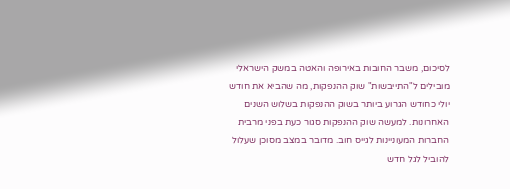לסיכום, משבר החובות באירופה והאטה במשק הישראלי מובילים ל"התייבשות" שוק ההנפקות, מה שהביא את חודש יולי כחודש הגרוע ביותר בשוק ההנפקות בשלוש השנים האחרונות. למעשה שוק ההנפקות סגור כעת בפני מרבית החברות המעוניינות לגייס חוב. מדובר במצב מסוכן שעלול להוביל לגל חדש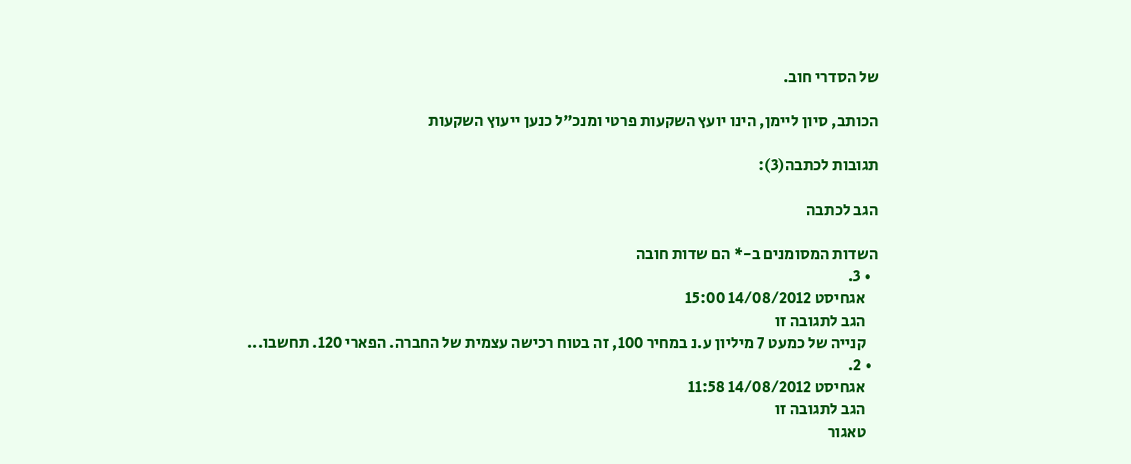של הסדרי חוב.

הכותב, סיון ליימן, הינו יועץ השקעות פרטי ומנכ"ל כנען ייעוץ השקעות

תגובות לכתבה(3):

הגב לכתבה

השדות המסומנים ב-* הם שדות חובה
  • 3.
    אגחיסט 14/08/2012 15:00
    הגב לתגובה זו
    קנייה של כמעט 7 מיליון ע.נ במחיר 100, זה בטוח רכישה עצמית של החברה. הפארי 120. תחשבו...
  • 2.
    אגחיסט 14/08/2012 11:58
    הגב לתגובה זו
    טאגור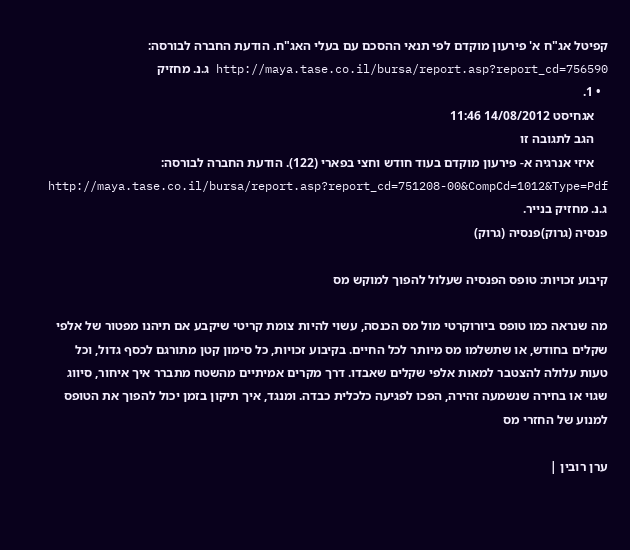קפיטל אג"ח א' פירעון מוקדם לפי תנאי ההסכם עם בעלי האג"ח. הודעת החברה לבורסה: http://maya.tase.co.il/bursa/report.asp?report_cd=756590 ג.נ. מחזיק
  • 1.
    אגחיסט 14/08/2012 11:46
    הגב לתגובה זו
    איזי אנרגיה א- פירעון מוקדם בעוד חודש וחצי בפארי (122). הודעת החברה לבורסה: http://maya.tase.co.il/bursa/report.asp?report_cd=751208-00&CompCd=1012&Type=Pdf ג.נ. מחזיק בנייר.
פנסיה (גרוק)פנסיה (גרוק)

קיבוע זכויות: טופס הפנסיה שעלול להפוך למוקש מס

מה שנראה כמו טופס ביורוקרטי מול מס הכנסה, עשוי להיות צומת קריטי שיקבע אם תיהנו מפטור של אלפי שקלים בחודש, או שתשלמו מס מיותר לכל החיים. בקיבוע זכויות, כל סימון קטן מתורגם לכסף גדול, וכל טעות עלולה להצטבר למאות אלפי שקלים שאבדו. דרך מקרים אמיתיים מהשטח מתברר איך איחור, סיווג שגוי או בחירה שנשמעה זהירה, הפכו לפגיעה כלכלית כבדה. ומנגד, איך תיקון בזמן יכול להפוך את הטופס למנוע של החזרי מס

ערן רובין |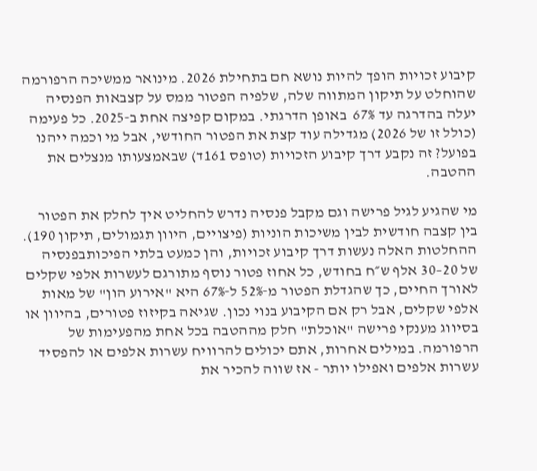קיבוע זכויות הופך להיות נושא חם בתחילת 2026. מינואר ממשיכה הרפורמה שהוחלט על תיקון המתווה שלה, שלפיה הפטור ממס על קצבאות הפנסיה יעלה בהדרגה עד 67%  באופן הדרגתי. במקום קפיצה אחת ב‑2025. כל פעימה (כולל זו של 2026) מגדילה עוד קצת את הפטור החודשי, אבל מי וכמה ייהנו בפועל? זה נקבע דרך קיבוע הזכויות (טופס 161ד) שבאמצעותו מנצלים את ההטבה.

מי שהגיע לגיל פרישה וגם מקבל פנסיה נדרש להחליט איך לחלק את הפטור בין קצבה חודשית לבין משיכות הוניות (פיצויים, היוון תגמולים, תיקון 190). ההחלטות האלה נעשות דרך קיבוע זכויות, והן כמעט בלתי הפיכותבפנסיה של 20–30 אלף ש״ח בחודש, כל אחוז פטור נוסף מתורגם לעשרות אלפי שקלים לאורך החיים, כך שהגדלת הפטור מ‑52% ל‑67% היא "אירוע הון" של מאות אלפי שקלים, אבל רק אם הקיבוע בנוי נכון. שגיאה בקיזוז פטורים, בהיוון או בסיווג מענקי פרישה "אוכלת" חלק מההטבה בכל אחת מהפעימות של הרפורמה. במילים אחרות, אתם יכולים להרוויח עשרות אלפים או להפסיד עשרות אלפים ואפילו יותר - אז שווה להכיר את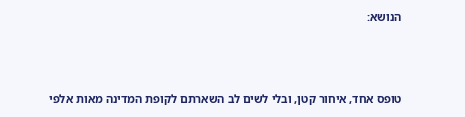הנושא:



טופס אחד, איחור קטן, ובלי לשים לב השארתם לקופת המדינה מאות אלפי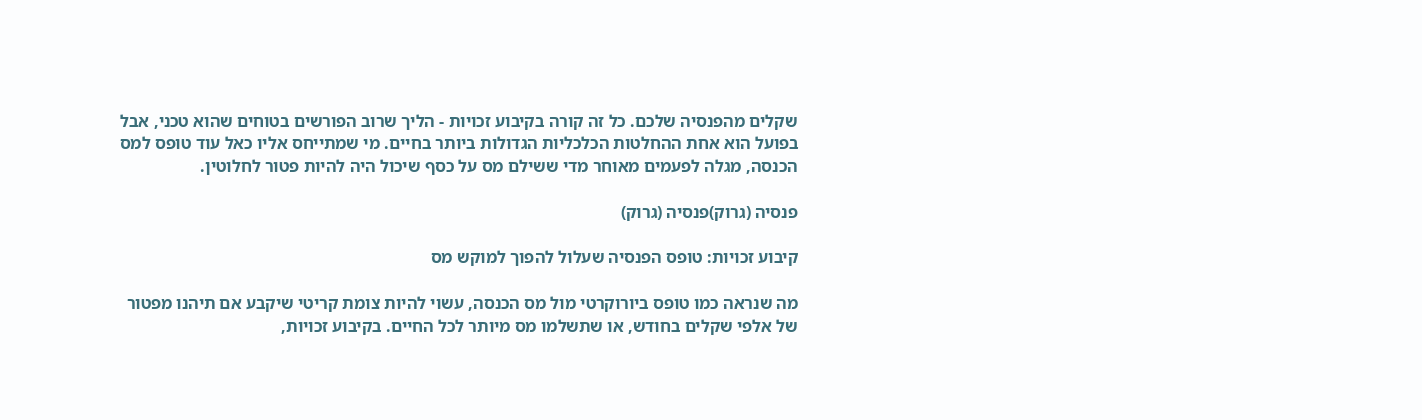שקלים מהפנסיה שלכם. כל זה קורה בקיבוע זכויות - הליך שרוב הפורשים בטוחים שהוא טכני, אבל בפועל הוא אחת ההחלטות הכלכליות הגדולות ביותר בחיים. מי שמתייחס אליו כאל עוד טופס למס הכנסה, מגלה לפעמים מאוחר מדי ששילם מס על כסף שיכול היה להיות פטור לחלוטין.

פנסיה (גרוק)פנסיה (גרוק)

קיבוע זכויות: טופס הפנסיה שעלול להפוך למוקש מס

מה שנראה כמו טופס ביורוקרטי מול מס הכנסה, עשוי להיות צומת קריטי שיקבע אם תיהנו מפטור של אלפי שקלים בחודש, או שתשלמו מס מיותר לכל החיים. בקיבוע זכויות,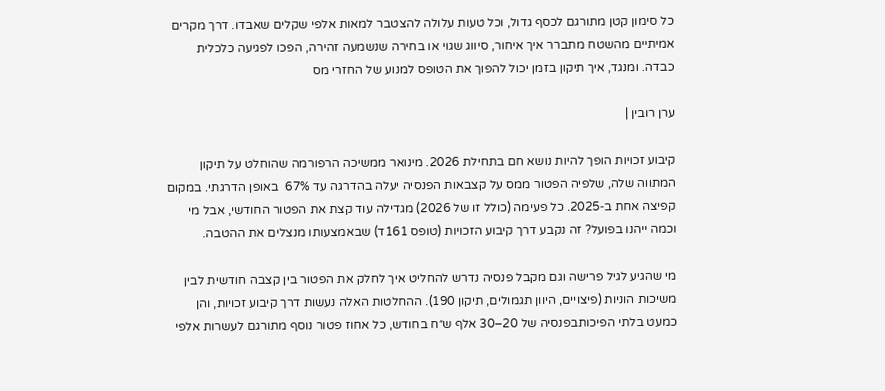כל סימון קטן מתורגם לכסף גדול, וכל טעות עלולה להצטבר למאות אלפי שקלים שאבדו. דרך מקרים אמיתיים מהשטח מתברר איך איחור, סיווג שגוי או בחירה שנשמעה זהירה, הפכו לפגיעה כלכלית כבדה. ומנגד, איך תיקון בזמן יכול להפוך את הטופס למנוע של החזרי מס

ערן רובין |

קיבוע זכויות הופך להיות נושא חם בתחילת 2026. מינואר ממשיכה הרפורמה שהוחלט על תיקון המתווה שלה, שלפיה הפטור ממס על קצבאות הפנסיה יעלה בהדרגה עד 67%  באופן הדרגתי. במקום קפיצה אחת ב‑2025. כל פעימה (כולל זו של 2026) מגדילה עוד קצת את הפטור החודשי, אבל מי וכמה ייהנו בפועל? זה נקבע דרך קיבוע הזכויות (טופס 161ד) שבאמצעותו מנצלים את ההטבה.

מי שהגיע לגיל פרישה וגם מקבל פנסיה נדרש להחליט איך לחלק את הפטור בין קצבה חודשית לבין משיכות הוניות (פיצויים, היוון תגמולים, תיקון 190). ההחלטות האלה נעשות דרך קיבוע זכויות, והן כמעט בלתי הפיכותבפנסיה של 20–30 אלף ש״ח בחודש, כל אחוז פטור נוסף מתורגם לעשרות אלפי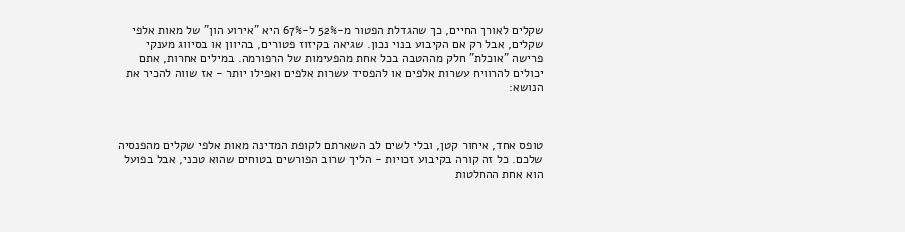שקלים לאורך החיים, כך שהגדלת הפטור מ‑52% ל‑67% היא "אירוע הון" של מאות אלפי שקלים, אבל רק אם הקיבוע בנוי נכון. שגיאה בקיזוז פטורים, בהיוון או בסיווג מענקי פרישה "אוכלת" חלק מההטבה בכל אחת מהפעימות של הרפורמה. במילים אחרות, אתם יכולים להרוויח עשרות אלפים או להפסיד עשרות אלפים ואפילו יותר - אז שווה להכיר את הנושא:



טופס אחד, איחור קטן, ובלי לשים לב השארתם לקופת המדינה מאות אלפי שקלים מהפנסיה שלכם. כל זה קורה בקיבוע זכויות - הליך שרוב הפורשים בטוחים שהוא טכני, אבל בפועל הוא אחת ההחלטות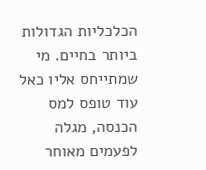הכלכליות הגדולות ביותר בחיים. מי שמתייחס אליו כאל עוד טופס למס הכנסה, מגלה לפעמים מאוחר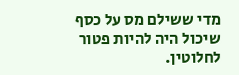מדי ששילם מס על כסף שיכול היה להיות פטור לחלוטין.